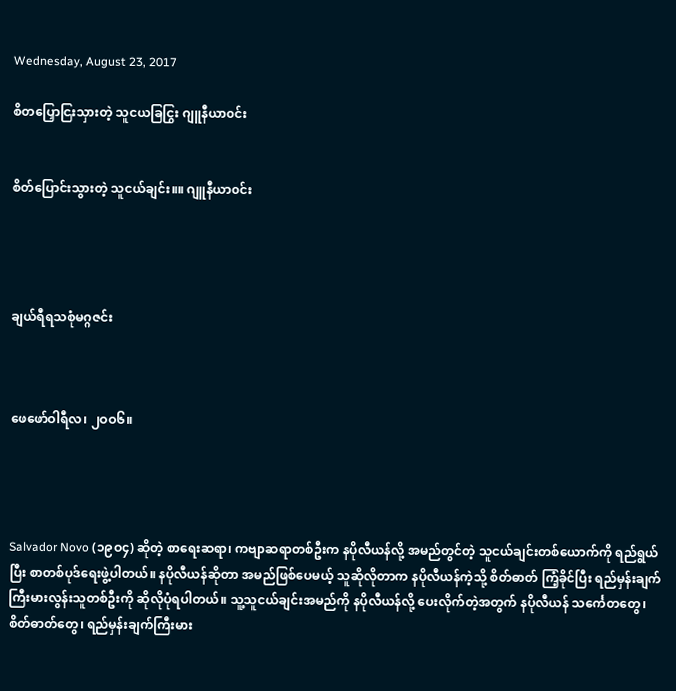Wednesday, August 23, 2017

စိတပြှောငြးသှားတဲ့ သူငယခြငြွး ဂျူနီယာ၀င်း


စိတ်ပြောင်းသွားတဲ့ သူငယ်ချင်း။။ ဂျူနီယာ၀င်း




ချယ်ရီရသစုံမဂ္ဂဇင်း



ဖေဖော်ဝါရီလ၊ ၂ဝဝ၆။




Salvador Novo (၁၉ဝ၄) ဆိုတဲ့ စာရေးဆရာ၊ ကဗျာဆရာတစ်ဦးက နပိုလီယန်လို့ အမည်တွင်တဲ့ သူငယ်ချင်းတစ်ယောက်ကို ရည်ရွယ်ပြီး စာတစ်ပုဒ်ရေးဖွဲ့ပါတယ်။ နပိုလီယန်ဆိုတာ အမည်ဖြစ်ပေမယ့် သူဆိုလိုတာက နပိုလီယန်ကဲ့သို့ စိတ်ဓာတ် ကြံ့ခိုင်ပြီး ရည်မှန်းချက် ကြီးမားလွန်းသူတစ်ဦးကို ဆိုလိုပုံရပါတယ်။ သူ့သူငယ်ချင်းအမည်ကို နပိုလီယန်လို့ ပေးလိုက်တဲ့အတွက် နပိုလီယန် သင်္ကေတတွေ၊ စိတ်ဓာတ်တွေ၊ ရည်မှန်းချက်ကြီးမား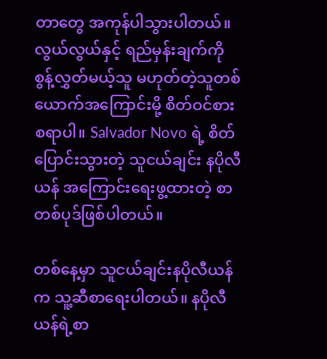တာတွေ အကုန်ပါသွားပါတယ်။ လွယ်လွယ်နှင့် ရည်မှန်းချက်ကို စွန့်လွှတ်မယ့်သူ မဟုတ်တဲ့သူတစ်ယောက်အကြောင်းမို့ စိတ်ဝင်စားစရာပါ။ Salvador Novo ရဲ့ စိတ်ပြောင်းသွားတဲ့ သူငယ်ချင်း နပိုလီယန် အကြောင်းရေးဖွ့ထားတဲ့ စာတစ်ပုဒ်ဖြစ်ပါတယ်။

တစ်နေ့မှာ သူငယ်ချင်းနပိုလီယန်က သူ့ဆီစာရေးပါတယ်။ နပိုလီယန်ရဲ့စာ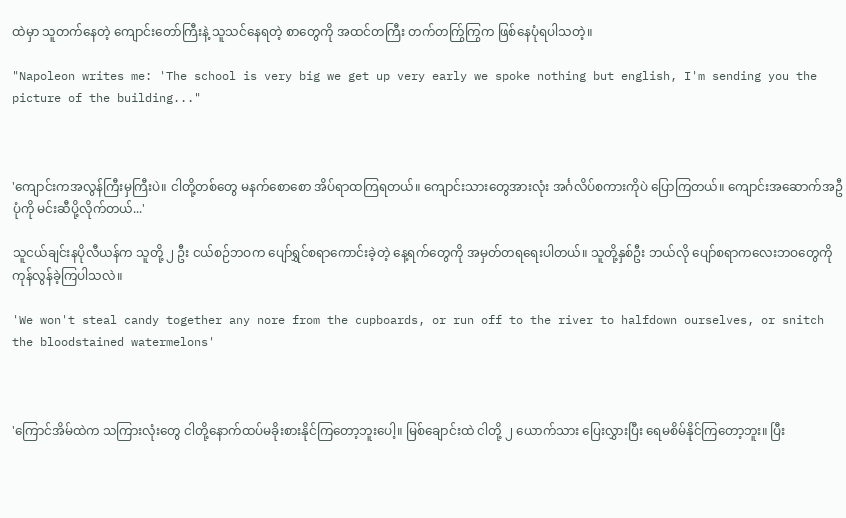ထဲမှာ သူတက်နေတဲ့ ကျောင်းတော်ကြီးနဲ့ သူသင်နေရတဲ့ စာတွေကို အထင်တကြီး တက်တက်ြွကြွက ဖြစ်နေပုံရပါသတဲ့။

"Napoleon writes me: 'The school is very big we get up very early we spoke nothing but english, I'm sending you the picture of the building..."



'ကျောင်းကအလွန်ကြီးမှကြီးပဲ။ ငါတို့တစ်တွေ မနက်စောစော အိပ်ရာထကြရတယ်။ ကျောင်းသားတွေအားလုံး အင်္ဂလိပ်စကားကိုပဲ ပြောကြတယ်။ ကျောင်းအဆောက်အဦပုံကို မင်းဆီပို့လိုက်တယ်...'

သူငယ်ချင်းနပိုလီယန်က သူတို့ ၂ ဦး ငယ်စဉ်ဘဝက ပျော်ရွှင်စရာကောင်းခဲ့တဲ့ နေ့ရက်တွေကို အမှတ်တရရေးပါတယ်။ သူတို့နှစ်ဦး ဘယ်လို ပျော်စရာကလေးဘဝတွေကို ကုန်လွန်ခဲ့ကြပါသလဲ။

'We won't steal candy together any nore from the cupboards, or run off to the river to halfdown ourselves, or snitch the bloodstained watermelons'



'ကြောင်အိမ်ထဲက သကြားလုံးတွေ ငါတို့နောက်ထပ်မခိုးစားနိုင်ကြတော့ဘူးပေါ့။ မြစ်ချောင်းထဲ ငါတို့ ၂ ယောက်သား ပြေးလွှားပြီး ရေမစိမ်နိုင်ကြတော့ဘူး။ ပြီး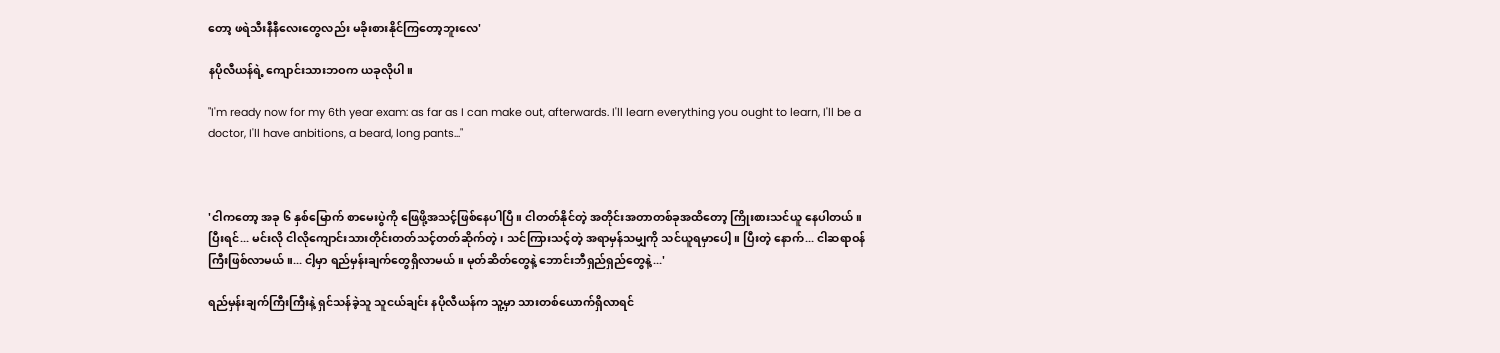တော့ ဖရဲသီးနီနီလေးတွေလည်း မခိုးစားနိုင်ကြတော့ဘူးလေ'

နပိုလီယန်ရဲ့ ကျောင်းသားဘဝက ယခုလိုပါ။

"I'm ready now for my 6th year exam: as far as I can make out, afterwards. I'll learn everything you ought to learn, I'll be a doctor, I'll have anbitions, a beard, long pants..."



'ငါကတော့ အခု ၆ နှစ်မြောက် စာမေးပွဲကို ဖြေဖို့အသင့်ဖြစ်နေပါပြီ။ ငါတတ်နိုင်တဲ့ အတိုင်းအတာတစ်ခုအထိတော့ ကြိုးစားသင်ယူ နေပါတယ်။ ပြီးရင်... မင်းလို ငါလိုကျောင်းသားတိုင်းတတ်သင့်တတ်ဆိုက်တဲ့၊ သင်ကြားသင့်တဲ့ အရာမှန်သမျှကို သင်ယူရမှာပေါ့။ ပြီးတဲ့ နောက်... ငါဆရာဝန်ကြီးဖြစ်လာမယ်။... ငါ့မှာ ရည်မှန်းချက်တွေရှိလာမယ်။ မုတ်ဆိတ်တွေနဲ့ ဘောင်းဘီရှည်ရှည်တွေနဲ့...'

ရည်မှန်းချက်ကြီးကြီးနဲ့ ရှင်သန်ခဲ့သူ သူငယ်ချင်း နပိုလီယန်က သူ့မှာ သားတစ်ယောက်ရှိလာရင်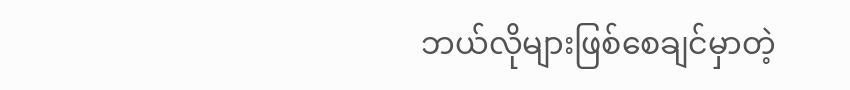ဘယ်လိုများဖြစ်စေချင်မှာတဲ့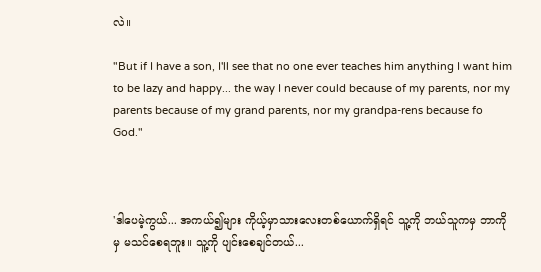လဲ။

"But if I have a son, I'll see that no one ever teaches him anything I want him to be lazy and happy... the way I never could because of my parents, nor my parents because of my grand parents, nor my grandpa-rens because fo God."



'ဒါပေမဲ့ကွယ်... အကယ်၍များ ကိုယ့်မှာသားလေးတစ်ယောက်ရှိရင် သူ့ကို ဘယ်သူကမှ ဘာကိုမှ မသင်စေရဘူး။ သူ့ကို ပျင်းစေချင်တယ်...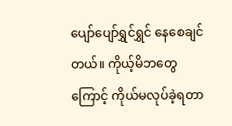ပျော်ပျော်ရွှင်ရွှင် နေစေချင်တယ်။ ကိုယ့်မိဘတွေကြောင့် ကိုယ်မလုပ်ခဲ့ရတာ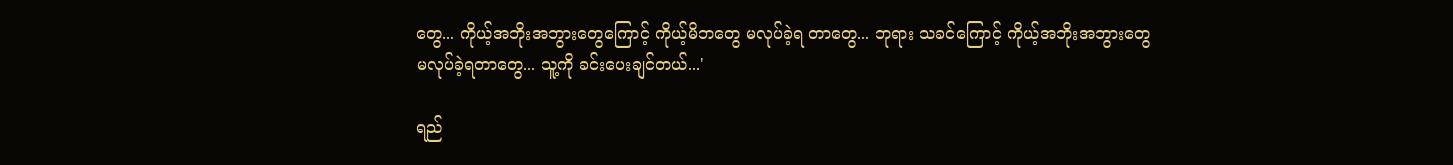တွေ... ကိုယ့်အဘိုးအဘွားတွေကြောင့် ကိုယ့်မိဘတွေ မလုပ်ခဲ့ရ တာတွေ... ဘုရား သခင်ကြောင့် ကိုယ့်အဘိုးအဘွားတွေ မလုပ်ခဲ့ရတာတွေ... သူ့ကို ခင်းပေးချင်တယ်...'

ရည်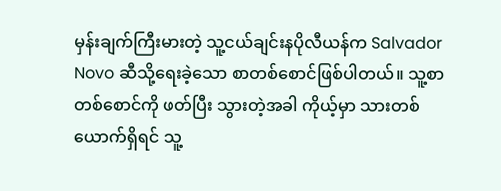မှန်းချက်ကြီးမားတဲ့ သူ့ငယ်ချင်းနပိုလီယန်က Salvador Novo ဆီသို့ရေးခဲ့သော စာတစ်စောင်ဖြစ်ပါတယ်။ သူ့စာတစ်စောင်ကို ဖတ်ပြီး သွားတဲ့အခါ ကိုယ့်မှာ သားတစ်ယောက်ရှိရင် သူ့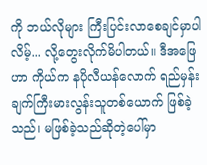ကို ဘယ်လိုများ ကြီးပြင်းလာစေချင်မှာပါလိမ့်... လို့တွေးလိုက်မိပါတယ်။ ဒီအဖြေ ဟာ ကိုယ်က နပိုလီယန်လောက် ရည်မှန်းချက်ကြီးမားလွန်းသူတစ်ယောက် ဖြစ်ခဲ့သည်၊ မဖြစ်ခဲ့သည်ဆိုတဲ့ပေါ်မှာ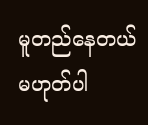မူတည်နေတယ် မဟုတ်ပါ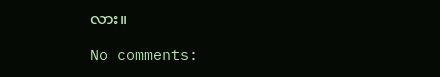လား။

No comments: